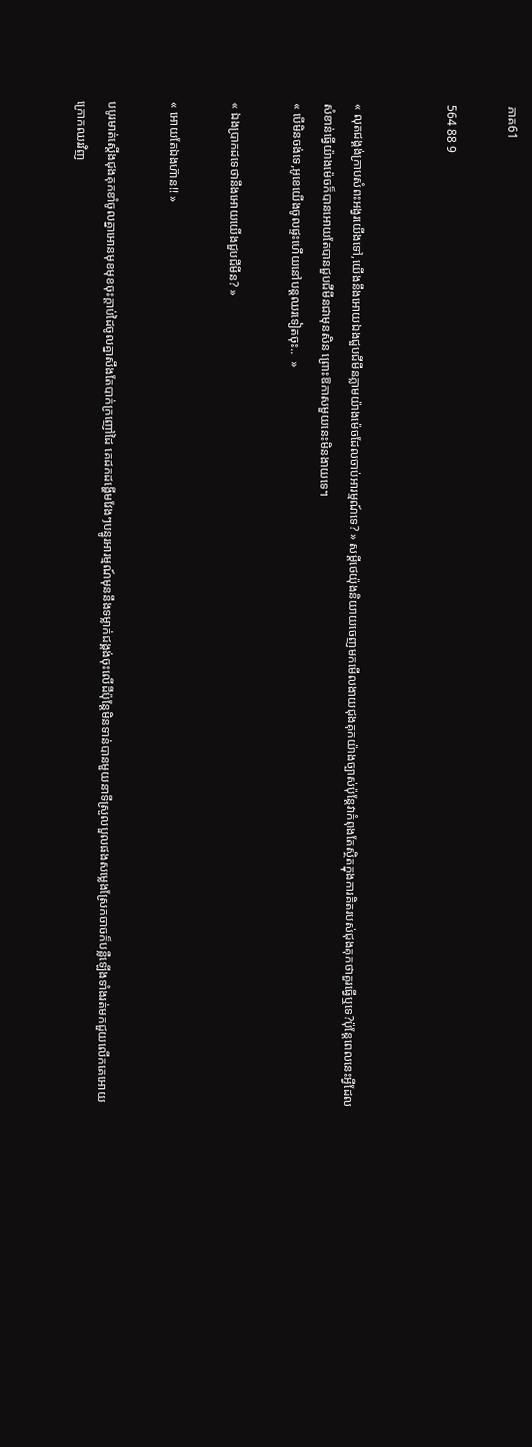ភាគ61

564 88 9


« លុតជង្គង់ក្រាបសំពះអង្វរយើងទៅ,យើងនឹងអោយឯងជួបជីមីនភ្លាមយ៉ាងម៉េចដែលចាប់អារម្មណ៍ទេ? » សម្ដីថេយ៉ុងនិយាយចេញមកមើលងាយជុងគុកយ៉ាងច្បាស់ប៉ុន្ដែវាកំពុងតែស្ថិតក្នុងការគិតរបស់ជុងគុកថាគួរធ្វើឬទេ?ប៉ុន្ដែពេលនេះអ្វីដែលសំខាន់ធ្វើយ៉ាងម៉េចក៏បានអោយតែបានជួបជីមីនជាមុនសិន ព្រោះឱកាសមួយនេះមិនងាយទេ។
« បើមិនចង់ទេ,អូខេយើងចូលផ្ទះហើយនៅបន្ដឈរទៀតចុះ..  »

« ឯងប្រាកដទេថានឹងអោយយើងជួបជីមីន? »

« អោយតែឯងហ៊ាន!! »

បបូរមាត់ស្ដើងជុងគុកខាំចូលគ្នាអោនមុខមុខចុះក្ដាប់ដៃចូលគ្នាសឹងតែបាក់ក្រញៅដៃ គេដកដង្ហើមវែងៗបន្ធូរអារម្មណ៍មុននឹងទម្លាក់ជង្គង់ចុះលើដីប៉ុន្ដែមិនទាន់បានមួយនាទីស្រួលបួលផងសម្លេងស្រែកចាចក៏បន្លឺឡើងទាំងរត់មកជួយលើកគេអោយក្រោកឈរវិញ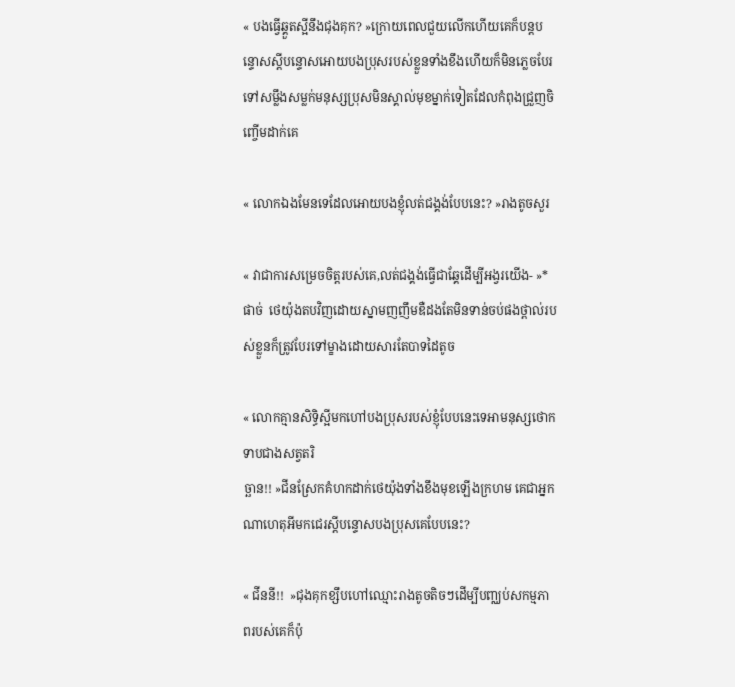« បងធ្វើឆ្គួតស្អីនឹងជុងគុក? »ក្រោយពេលជួយលើកហើយគេក៏បន្ដបន្ទោសស្ដីបន្ទោសអោយបងប្រុសរបស់ខ្លួនទាំងខឹងហើយក៏មិនភ្លេចបែរទៅសម្លឹងសម្លក់មនុស្សប្រុសមិនស្គាល់មុខម្នាក់ទៀតដែលកំពុងជ្រួញចិញ្ចើមដាក់គេ

« លោកឯងមែនទេដែលអោយបងខ្ញុំលត់ជង្គង់បែបនេះ? »រាងតូចសួរ

« វាជាការសម្រេចចិត្តរបស់គេ,លត់ជង្គង់ធ្វើជាឆ្គែដើម្បីអង្វរយើង- »*ផាច់  ថេយ៉ុងតបវិញដោយស្នាមញញឹមឌឺដងតែមិនទាន់ចប់ផងថ្ពាល់របស់ខ្លួនក៏ត្រូវបែរទៅម្ខាងដោយសារតែបាទដៃតូច

« លោកគ្មានសិទ្ធិស្អីមកហៅបងប្រុសរបស់ខ្ញុំបែបនេះទេអាមនុស្សថោកទាបជាងសត្វតរិ
ច្ឆាន!! »ជីនស្រែកគំហកដាក់ថេយ៉ុងទាំងខឹងមុខឡើងក្រហម គេជាអ្នកណាហេតុអីមកជេរស្ដីបន្ទោសបងប្រុសគេបែបនេះ?

« ជីននី!!  »ជុងគុកខ្សឹបហៅឈ្មោះរាងតូចតិចៗដើម្បីបញ្ឈប់សកម្មភាពរបស់គេក៏ប៉ុ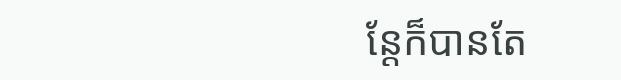ន្ដែក៏បានតែ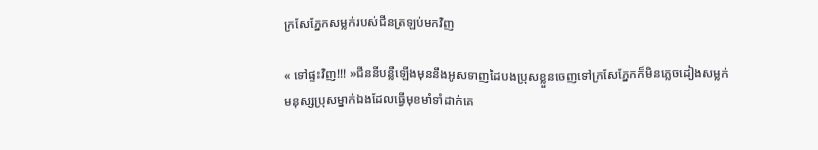ក្រសែភ្នែកសម្លក់របស់ជីនត្រឡប់មកវិញ

« ទៅផ្ទះវិញ!!! »ជីននីបន្លឺឡើងមុននឹងអូសទាញដៃបងប្រុសខ្លួនចេញទៅក្រសែភ្នែកក៏មិនភ្លេចដៀងសម្លក់មនុស្សប្រុសម្នាក់ឯងដែលធ្វើមុខមាំទាំដាក់គេ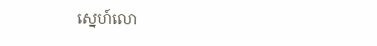ស្នេហ៍លោ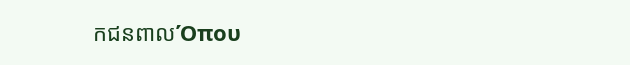កជនពាលΌπου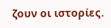ζουν οι ιστορίες.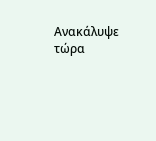Ανακάλυψε τώρα